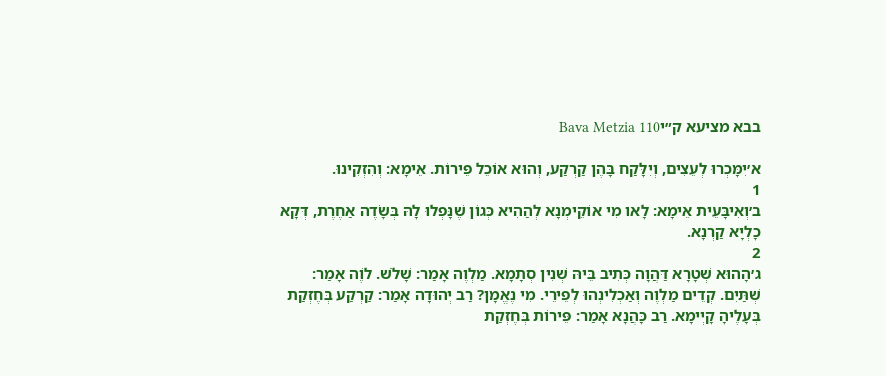בבא מציעא ק״יBava Metzia 110

א׳יִמָּכְרוּ לְעֵצִים, וְיִלָּקַח בָּהֶן קַרְקַע, וְהוּא אוֹכֵל פֵּירוֹת. אֵימָא: וְהִזְקִינוּ.
1
ב׳וְאִיבָּעֵית אֵימָא: לָאו מִי אוֹקֵימְנָא לְהַהִיא כְּגוֹן שֶׁנָּפְלוּ לָהּ בְּשָׂדֶה אַחֶרֶת, דְּקָא כָלְיָא קַרְנָא.
2
ג׳הָהוּא שְׁטָרָא דַּהֲוָה כְּתִיב בֵּיהּ שְׁנִין סְתָמָא. מַלְוֶה אָמַר: שָׁלֹשׁ. לֹוֶה אָמַר: שְׁתַּיִם. קְדֵים מַלְוֶה וְאַכְלִינְהוּ לְפֵירֵי. מִי נֶאֱמָן? רַב יְהוּדָה אָמַר: קַרְקַע בְּחֶזְקַת בְּעָלֶיהָ קָיְימָא. רַב כָּהֲנָא אָמַר: פֵּירוֹת בְּחֶזְקַת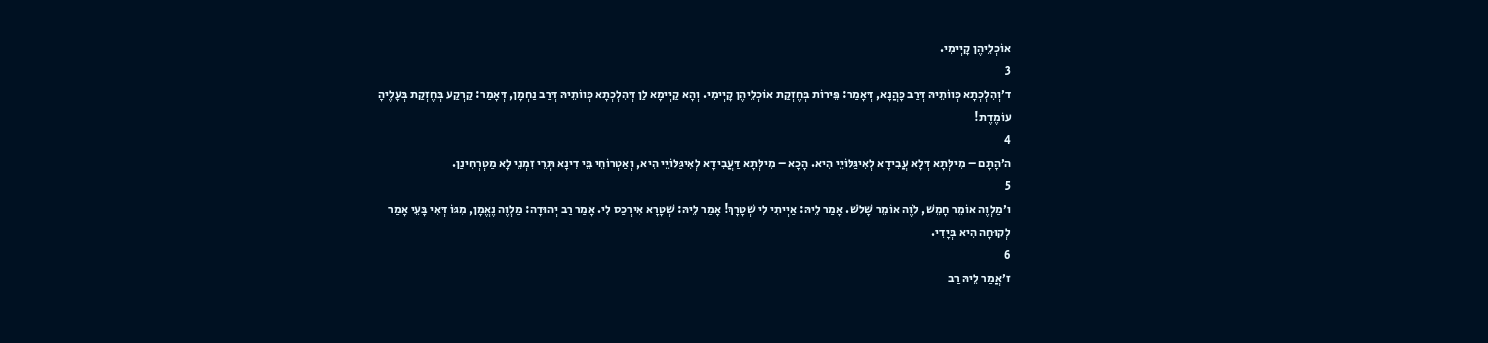אוֹכְלֵיהֶן קָיְימִי.
3
ד׳וְהִלְכְתָא כְּווֹתֵיהּ דְּרַב כָּהֲנָא, דְּאָמַר: פֵּירוֹת בְּחֶזְקַת אוֹכְלֵיהֶן קָיְימִי. וְהָא קַיְימָא לַן דְּהִלְכְתָא כְּווֹתֵיהּ דְּרַב נַחְמָן, דְּאָמַר: קַרְקַע בְּחֶזְקַת בְּעָלֶיהָ עוֹמֶדֶת!
4
ה׳הָתָם – מִילְּתָא דְּלָא עֲבִידָא לְאִיגַּלּוֹיֵי הִיא. הָכָא – מִילְּתָא דַּעֲבִידָא לְאִיגַּלּוֹיֵי הִיא, וְאַטְרוֹחֵי בֵּי דִינָא תְּרֵי זִמְנֵי לָא מַטְרְחִינַן.
5
ו׳מַלְוֶה אוֹמֵר חָמֵשׁ, לֹוֶה אוֹמֵר שָׁלֹשׁ. אָמַר לֵיהּ: אַיְיתִי לִי שְׁטָרָךְ! אָמַר לֵיהּ: שְׁטָרָא אִירְכַס לִי. אָמַר רַב יְהוּדָה: מַלְוֶה נֶאֱמָן, מִגּוֹ דְּאִי בָּעֵי אָמַר לְקוּחָה הִיא בְּיָדִי.
6
ז׳אֲמַר לֵיהּ רַב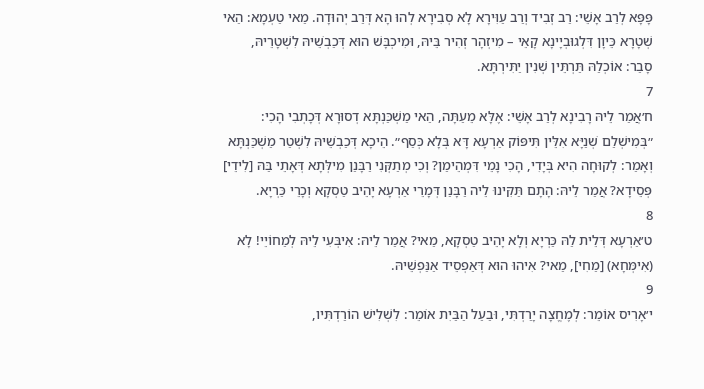פָּפָּא לְרַב אָשֵׁי: רַב זְבִיד וְרַב עַוִּירָא לָא סְבִירָא לְהוּ הָא דְּרַב יְהוּדָה. מַאי טַעְמָא: הַאי שְׁטָרָא כֵּיוָן דִּלְגוּבְיָינָא קָאֵי – מִיזְהָר זְהִיר בֵּיהּ, וּמִיכְבָּשׁ הוּא דְּכַבְשֵׁיהּ לִשְׁטָרֵיהּ, סָבַר: אוֹכְלַהּ תַּרְתֵּין שְׁנִין יַתִּירְתָּא.
7
ח׳אֲמַר לֵיהּ רָבִינָא לְרַב אָשֵׁי: אֶלָּא מֵעַתָּה, הַאי מַשְׁכַּנְתָּא דְסוּרָא דְּכָתְבִי הָכִי: ״בְּמִישְׁלַם שְׁנַיָּא אִלֵּין תִּיפּוֹק אַרְעָא דָּא בְּלָא כְּסַף״. הֵיכָא דְּכַבְשֵׁיהּ לִשְׁטַר מַשְׁכַּנְתָּא וְאָמַר: לְקוּחָה הִיא בְּיָדִי, הָכִי נָמֵי דִּמְהֵימַן? וְכִי מְתַקְּנִי רַבָּנַן מִילְּתָא דְּאָתֵי בַּהּ [לִידֵי] פְּסֵידָא? אֲמַר לֵיהּ: הָתָם תַּקִּינוּ לֵיה רַבָּנַן דְּמָרֵי אַרְעָא יָהֵיב טַסְקָא וְכָרֵי כַּרְיָא.
8
ט׳אַרְעָא דְּלֵית לַהּ כַּרְיָא וְלָא יָהֵיב טַסְקָא, מַאי? אֲמַר לֵיהּ: אִיבְּעִי לֵיהּ לְמַחוֹיֵי! לָא (אִימְּחָא) [מַחִי], מַאי? אִיהוּ הוּא דְּאַפְסֵיד אַנַּפְשֵׁיהּ.
9
י׳אָרִיס אוֹמֵר: לְמֶחֱצָה יָרַדְתִּי, וּבַעַל הַבַּיִת אוֹמֵר: לִשְׁלִישׁ הוֹרַדְתִּיו,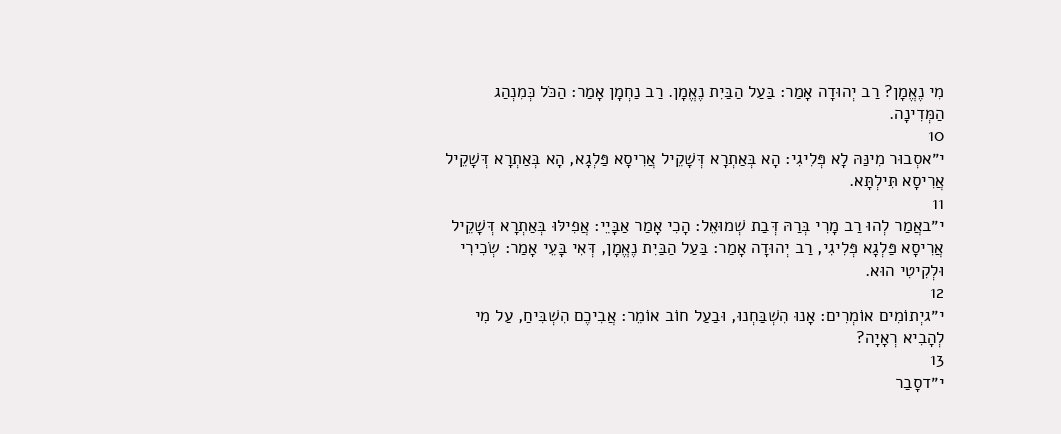מִי נֶאֱמָן? רַב יְהוּדָה אָמַר: בַּעַל הַבַּיִת נֶאֱמָן. רַב נַחְמָן אָמַר: הַכֹּל כְּמִנְהַג הַמְּדִינָה.
10
י״אסְבוּר מִינַּהּ לָא פְּלִיגִי: הָא בְּאַתְרָא דְּשָׁקֵיל אֲרִיסָא פַּלְגָא, הָא בְּאַתְרָא דְּשָׁקֵיל אֲרִיסָא תִּילְתָּא.
11
י״באֲמַר לְהוּ רַב מָרִי בְּרַהּ דְּבַת שְׁמוּאֵל: הָכִי אָמַר אַבָּיֵי: אֲפִילּוּ בְּאַתְרָא דְּשָׁקֵיל אֲרִיסָא פַּלְגָא פְּלִיגִי, רַב יְהוּדָה אָמַר: בַּעַל הַבַּיִת נֶאֱמָן, דְּאִי בָּעֵי אָמַר: שְׂכִירִי וּלְקִיטִי הוּא.
12
י״גיְתוֹמִים אוֹמְרִים: אָנוּ הִשְׁבַּחְנוּ, וּבַעַל חוֹב אוֹמֵר: אֲבִיכֶם הִשְׁבִּיחַ, עַל מִי לְהָבִיא רְאָיָה?
13
י״דסָבַר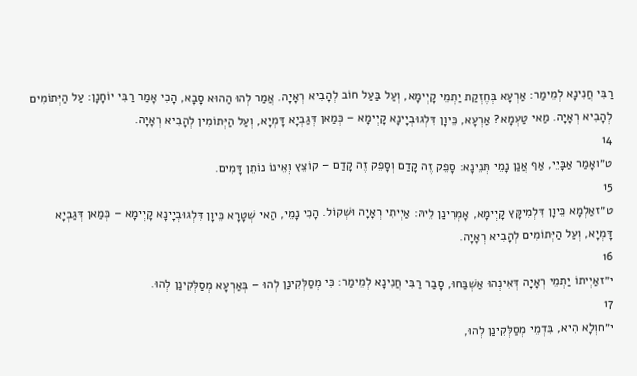רַבִּי חֲנִינָא לְמֵימַר: אַרְעָא בְּחֶזְקַת יַתְמֵי קָיְימָא, וְעַל בַּעַל חוֹב לְהָבִיא רְאָיָה. אֲמַר לְהוּ הַהוּא סָבָא, הָכִי אָמַר רַבִּי יוֹחָנָן: עַל הַיְּתוֹמִים לְהָבִיא רְאָיָה. מַאי טַעְמָא? אַרְעָא, כֵּיוָן דִּלְגוּבְיָינָא קָיְימָא – כְּמַאן דְּגַבְיָא דָּמְיָא, וְעַל הַיְּתוֹמִין לְהָבִיא רְאָיָה.
14
ט״ואָמַר אַבָּיֵי, אַף אֲנַן נָמֵי תְּנֵינָא: סָפֵק זֶה קָדַם וְסָפֵק זֶה קָדַם – קוֹצֵץ וְאֵינוֹ נוֹתֵן דָּמִים.
15
ט״זאַלְמָא כֵּיוָן דִּלְמִיקָּץ קָיְימָא, אָמְרִינַן לֵיהּ: אַיְיתִי רְאָיָה וּשְׁקוֹל. הָכִי נָמֵי, הַאי שְׁטָרָא כֵּיוָן דִּלְגוּבְיָינָא קָיְימָא – כְּמַאן דְּגַבְיָא דָּמְיָא, וְעַל הַיְּתוֹמִים לְהָבִיא רְאָיָה.
16
י״זאַיְיתוֹ יַתְמֵי רְאָיָה דְּאִינְהוּ אַשְׁבַּחוּ, סָבַר רַבִּי חֲנִינָא לְמֵימַר: כִּי מְסַלְּקִינַן לְהוּ – בְּאַרְעָא מְסַלְּקִינַן לְהוּ.
17
י״חוְלָא הִיא, בִּדְמֵי מְסַלְּקִינַן לְהוּ,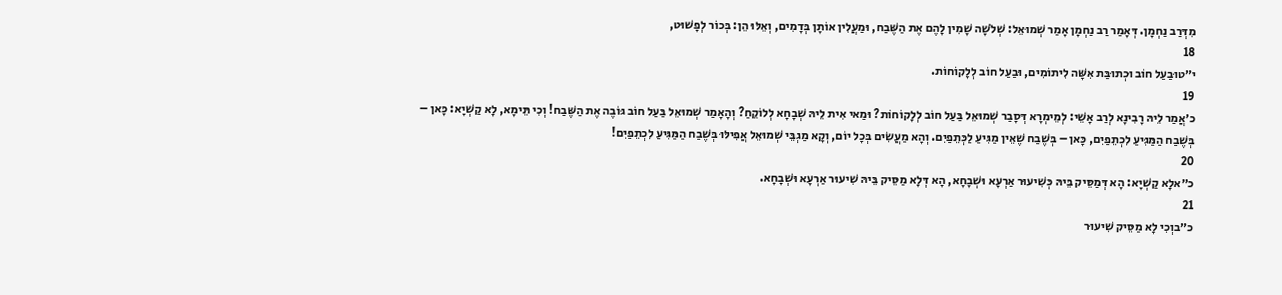מִדְּרַב נַחְמָן. דְּאָמַר רַב נַחְמָן אָמַר שְׁמוּאֵל: שְׁלֹשָׁה שָׁמִין לָהֶם אֶת הַשֶּׁבַח, וּמַעֲלִין אוֹתָן בְּדָמִים, וְאֵלּוּ הֵן: בְּכוֹר לְפָשׁוּט,
18
י״טוּבַעַל חוֹב וּכְתוּבַּת אִשָּׁה לִיתוֹמִים, וּבַעַל חוֹב לְלָקוֹחוֹת.
19
כ׳אֲמַר לֵיהּ רָבִינָא לְרַב אָשֵׁי: לְמֵימְרָא דְּסָבַר שְׁמוּאֵל בַּעַל חוֹב לְלָקוֹחוֹת? וּמַאי אִית לֵיהּ שְׁבָחָא לְלוֹקֵחַ? וְהָאָמַר שְׁמוּאֵל בַּעַל חוֹב גּוֹבֶה אֶת הַשֶּׁבַח! וְכִי תֵּימָא, לָא קַשְׁיָא: כָּאן – בְּשֶׁבַח הַמַּגִּיעַ לִכְתֵפַיִם, כָּאן – בְּשֶׁבַח שֶׁאֵין מַגִּיעַ לַכְּתֵפַיִם. וְהָא מַעֲשִׂים בְּכׇל יוֹם, וְקָא מַגְבֵּי שְׁמוּאֵל אֲפִילּוּ בְּשֶׁבַח הַמַּגִּיעַ לִכְתֵפַיִם!
20
כ״אלָא קַשְׁיָא: הָא דְּמַסֵּיק בֵּיהּ כְּשִׁיעוּר אַרְעָא וּשְׁבָחָא, הָא דְּלָא מַסֵּיק בֵּיהּ שִׁיעוּר אַרְעָא וּשְׁבָחָא.
21
כ״בוְכִי לָא מַסֵּיק שִׁיעוּר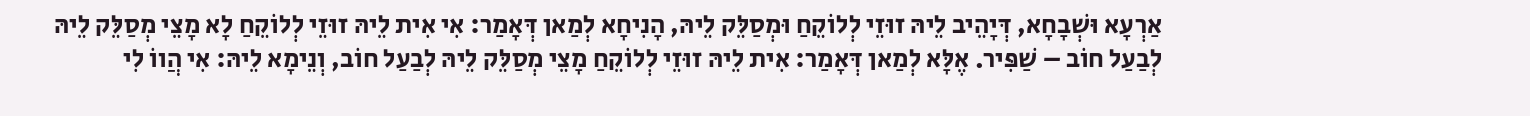אַרְעָא וּשְׁבָחָא, דְּיָהֵיב לֵיהּ זוּזֵי לְלוֹקֵחַ וּמְסַלֵּק לֵיהּ, הָנִיחָא לְמַאן דְּאָמַר: אִי אִית לֵיהּ זוּזֵי לְלוֹקֵחַ לָא מָצֵי מְסַלֵּק לֵיהּ לְבַעַל חוֹב – שַׁפִּיר. אֶלָּא לְמַאן דְּאָמַר: אִית לֵיהּ זוּזֵי לְלוֹקֵחַ מָצֵי מְסַלֵּק לֵיהּ לְבַעַל חוֹב, וְנֵימָא לֵיהּ: אִי הֲווֹ לִי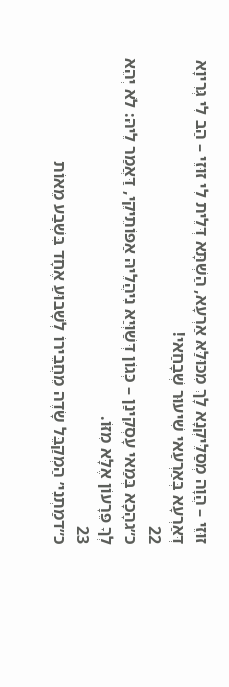זוּזֵי – הֲוָה מְסַלֵּיקְנָא לָךְ מִכּוּלַּאּ אַרְעָא, הַשְׁתָּא דְּלֵית לִי זוּזֵי – הַב לִי גְּרִיוָא דְּאַרְעָא בְּאַרְעַאי שִׁיעוּר שְׁבָחַאי!
22
כ״גהָכָא בְּמַאי עָסְקִינַן – כְּגוֹן דְּשַׁוְּיַאּ נִיהֲלֵיהּ אַפּוֹתֵיקֵי, דַּאֲמַר לֵיהּ: לֹא יְהֵא לְךָ פֵּרָעוֹן אֶלָּא מִזּוֹ.
23
כ״דמַתְנִי׳ הַמְקַבֵּל שָׂדֶה מֵחֲבֵירוֹ לְשָׁבוּעַ אֶחָד בִּשְׁבַע מֵאוֹת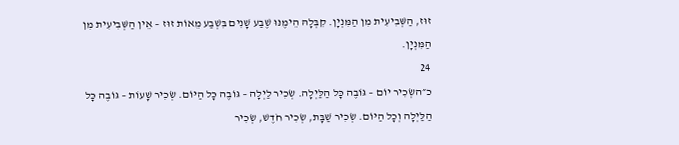זוּז, הַשְּׁבִיעִית מִן הַמִּנְיָן. קִבְּלָהּ הֵימֶנּוּ שֶׁבַע שָׁנִים בִּשְׁבַע מֵאוֹת זוּז – אֵין הַשְּׁבִיעִית מִן הַמִּנְיָן.
24
כ״השְׂכִיר יוֹם – גּוֹבֶה כׇּל הַלַּיְלָה. שְׂכִיר לַיְלָה – גּוֹבֶה כׇּל הַיּוֹם. שְׂכִיר שָׁעוֹת – גּוֹבֶה כׇּל הַלַּיְלָה וְכׇל הַיּוֹם. שְׂכִיר שַׁבָּת, שְׂכִיר חֹדֶשׁ, שְׂכִיר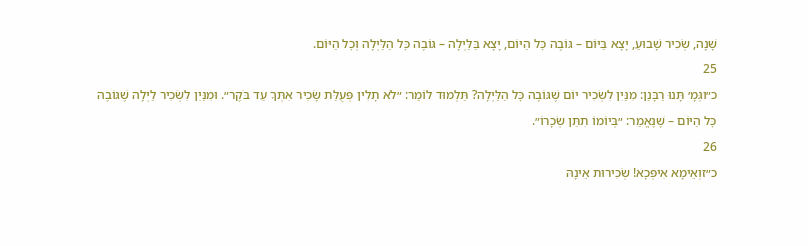שָׁנָה, שְׂכִיר שָׁבוּעַ, יָצָא בַּיּוֹם – גּוֹבֶה כׇּל הַיּוֹם, יָצָא בַּלַּיְלָה – גּוֹבֶה כׇּל הַלַּיְלָה וְכׇל הַיּוֹם.
25
כ״וגְּמָ׳ תָּנוּ רַבָּנַן: מִנַּיִן לִשְׂכִיר יוֹם שֶׁגּוֹבֶה כׇּל הַלַּיְלָה? תַּלְמוּד לוֹמַר: ״לֹא תָלִין פְּעֻלַּת שָׂכִיר אִתְּךָ עַד בֹּקֶר״. וּמִנַּיִן לִשְׂכִיר לַיְלָה שֶׁגּוֹבֶה כׇּל הַיּוֹם – שֶׁנֶּאֱמַר: ״בְּיוֹמוֹ תִתֵּן שְׂכָרוֹ״.
26
כ״זוְאֵימָא אִיפְּכָא! שְׂכִירוּת אֵינָהּ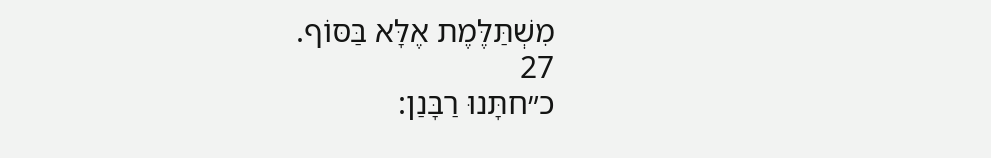מִשְׁתַּלֶּמֶת אֶלָּא בַּסּוֹף.
27
כ״חתָּנוּ רַבָּנַן: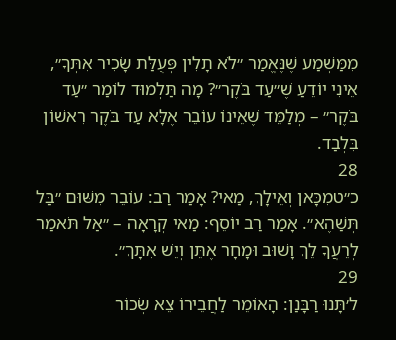מִמַּשְׁמַע שֶׁנֶּאֱמַר ״לֹא תָלִין פְּעֻלַּת שָׂכִיר אִתְּךָ״, אֵינִי יוֹדֵעַ שֶׁ״עַד בֹּקֶר״? מָה תַּלְמוּד לוֹמַר ״עַד בֹּקֶר״ – מְלַמֵּד שֶׁאֵינוֹ עוֹבֵר אֶלָּא עַד בֹּקֶר רִאשׁוֹן בִּלְבַד.
28
כ״טמִכָּאן וְאֵילָךְ, מַאי? אָמַר רַב: עוֹבֵר מִשּׁוּם ״בַּל תְּשַׁהֶא״. אָמַר רַב יוֹסֵף: מַאי קְרָאָה – ״אַל תֹּאמַר לְרֵעֲךָ לֵךְ וָשׁוּב וּמָחָר אֶתֵּן וְיֵשׁ אִתָּךְ״.
29
ל׳תָּנוּ רַבָּנַן: הָאוֹמֵר לַחֲבֵירוֹ צֵא שְׂכוֹר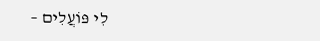לִי פּוֹעֲלִים –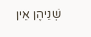שְׁנֵיהֶן אֵין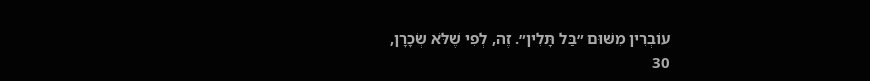עוֹבְרִין מִשּׁוּם ״בַּל תָּלִין״. זֶה, לְפִי שֶׁלֹּא שְׂכָרָן,
30